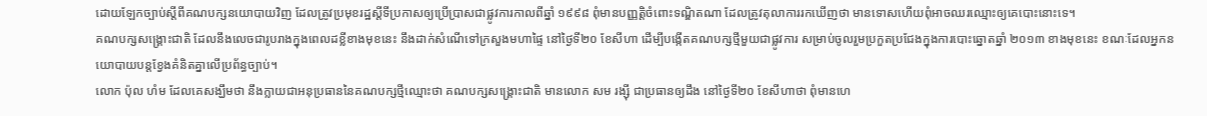ដោយឡែកច្បាប់ស្ដីពីគណបក្សនយោបាយវិញ ដែលត្រូវប្រមុខរដ្ឋស្ដីទីប្រកាសឲ្យប្រើប្រាសជាផ្លូវការកាលពីឆ្នាំ ១៩៩៨ ពុំមានបញ្ញត្តិចំពោះទណ្ឌិតណា ដែលត្រូវតុលាការរកឃើញថា មានទោសហើយពុំអាចឈរឈ្មោះឲ្យគេបោះនោះទេ។
គណបក្សសង្គ្រោះជាតិ ដែលនឹងលេចជារូបរាងក្នុងពេលដខ្លីខាងមុខនេះ នឹងដាក់សំណើទៅក្រសួងមហាផ្ទៃ នៅថ្ងៃទី២០ ខែសីហា ដើម្បីបង្កើតគណបក្សថ្មីមួយជាផ្លូវការ សម្រាប់ចូលរួមប្រកួតប្រជែងក្នុងការបោះឆ្នោតឆ្នាំ ២០១៣ ខាងមុខនេះ ខណៈដែលអ្នកនយោបាយបន្តខ្វែងគំនិតគ្នាលើប្រព័ន្ធច្បាប់។
លោក ប៉ុល ហំម ដែលគេសង្ឃឹមថា នឹងក្លាយជាអនុប្រធាននៃគណបក្សថ្មីឈ្មោះថា គណបក្សសង្គ្រោះជាតិ មានលោក សម រង្ស៊ី ជាប្រធានឲ្យដឹង នៅថ្ងៃទី២០ ខែសីហាថា ពុំមានហេ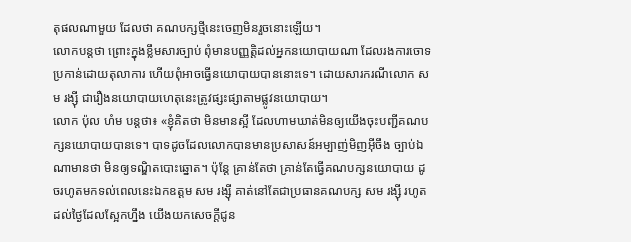តុផលណាមួយ ដែលថា គណបក្សថ្មីនេះចេញមិនរួចនោះឡើយ។
លោកបន្តថា ព្រោះក្នុងខ្លឹមសារច្បាប់ ពុំមានបញ្ញត្តិដល់អ្នកនយោបាយណា ដែលរងការចោទប្រកាន់ដោយតុលាការ ហើយពុំអាចធ្វើនយោបាយបាននោះទេ។ ដោយសារករណីលោក សម រង្ស៊ី ជារឿងនយោបាយហេតុនេះត្រូវផ្សះផ្សាតាមផ្លូវនយោបាយ។
លោក ប៉ុល ហំម បន្តថា៖ «ខ្ញុំគិតថា មិនមានស្អី ដែលហាមឃាត់មិនឲ្យយើងចុះបញ្ជីគណបក្សនយោបាយបានទេ។ បាទដូចដែលលោកបានមានប្រសាសន៍អម្បាញ់មិញអ៊ីចឹង ច្បាប់ឯណាមានថា មិនឲ្យទណ្ឌិតបោះឆ្នោត។ ប៉ុន្តែ គ្រាន់តែថា គ្រាន់តែធ្វើគណបក្សនយោបាយ ដូចរហូតមកទល់ពេលនេះឯកឧត្ដម សម រង្ស៊ី គាត់នៅតែជាប្រធានគណបក្ស សម រង្ស៊ី រហូតដល់ថ្ងៃដែលស្អែកហ្នឹង យើងយកសេចក្ដីជូន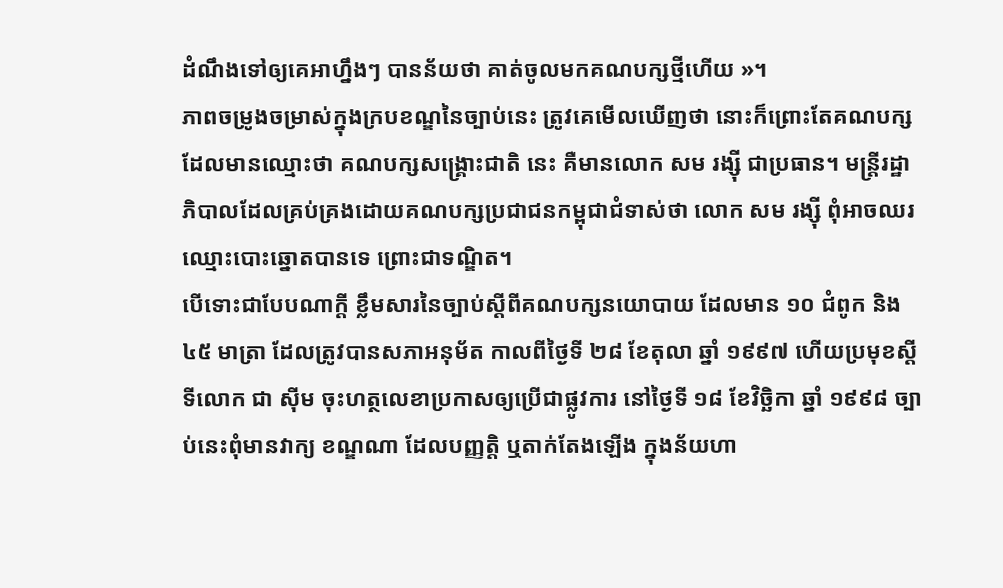ដំណឹងទៅឲ្យគេអាហ្នឹងៗ បានន័យថា គាត់ចូលមកគណបក្សថ្មីហើយ »។
ភាពចម្រូងចម្រាស់ក្នុងក្របខណ្ឌនៃច្បាប់នេះ ត្រូវគេមើលឃើញថា នោះក៏ព្រោះតែគណបក្ស ដែលមានឈ្មោះថា គណបក្សសង្គ្រោះជាតិ នេះ គឺមានលោក សម រង្ស៊ី ជាប្រធាន។ មន្ត្រីរដ្ឋាភិបាលដែលគ្រប់គ្រងដោយគណបក្សប្រជាជនកម្ពុជាជំទាស់ថា លោក សម រង្ស៊ី ពុំអាចឈរឈ្មោះបោះឆ្នោតបានទេ ព្រោះជាទណ្ឌិត។
បើទោះជាបែបណាក្ដី ខ្លឹមសារនៃច្បាប់ស្ដីពីគណបក្សនយោបាយ ដែលមាន ១០ ជំពូក និង ៤៥ មាត្រា ដែលត្រូវបានសភាអនុម័ត កាលពីថ្ងៃទី ២៨ ខែតុលា ឆ្នាំ ១៩៩៧ ហើយប្រមុខស្ដីទីលោក ជា ស៊ីម ចុះហត្ថលេខាប្រកាសឲ្យប្រើជាផ្លូវការ នៅថ្ងៃទី ១៨ ខែវិច្ឆិកា ឆ្នាំ ១៩៩៨ ច្បាប់នេះពុំមានវាក្យ ខណ្ឌណា ដែលបញ្ញត្តិ ឬតាក់តែងឡើង ក្នុងន័យហា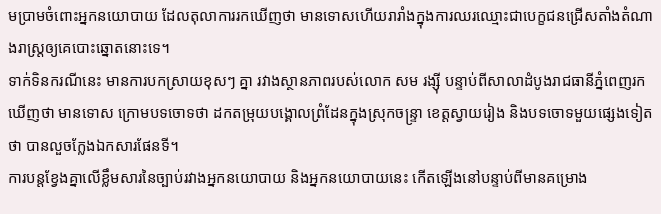មប្រាមចំពោះអ្នកនយោបាយ ដែលតុលាការរកឃើញថា មានទោសហើយរារាំងក្នុងការឈរឈ្មោះជាបេក្ខជនជ្រើសតាំងតំណាងរាស្ត្រឲ្យគេបោះឆ្នោតនោះទេ។
ទាក់ទិនករណីនេះ មានការបកស្រាយខុសៗ គ្នា រវាងស្ថានភាពរបស់លោក សម រង្ស៊ី បន្ទាប់ពីសាលាដំបូងរាជធានីភ្នំពេញរកឃើញថា មានទោស ក្រោមបទចោទថា ដកតម្រុយបង្គោលព្រំដែនក្នុងស្រុកចន្ទ្រា ខេត្តស្វាយរៀង និងបទចោទមួយផ្សេងទៀតថា បានលួចក្លែងឯកសារផែនទី។
ការបន្តខ្វែងគ្នាលើខ្លឹមសារនៃច្បាប់រវាងអ្នកនយោបាយ និងអ្នកនយោបាយនេះ កើតឡើងនៅបន្ទាប់ពីមានគម្រោង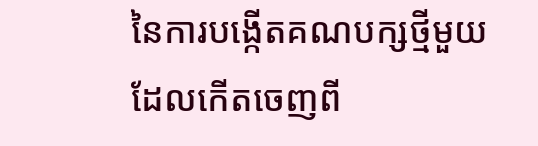នៃការបង្កើតគណបក្សថ្មីមួយ ដែលកើតចេញពី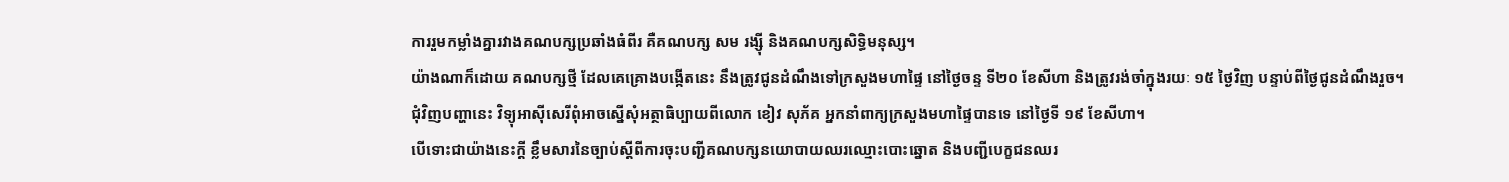ការរួមកម្លាំងគ្នារវាងគណបក្សប្រឆាំងធំពីរ គឺគណបក្ស សម រង្ស៊ី និងគណបក្សសិទ្ធិមនុស្ស។
យ៉ាងណាក៏ដោយ គណបក្សថ្មី ដែលគេគ្រោងបង្កើតនេះ នឹងត្រូវជូនដំណឹងទៅក្រសួងមហាផ្ទៃ នៅថ្ងៃចន្ទ ទី២០ ខែសីហា និងត្រូវរង់ចាំក្នុងរយៈ ១៥ ថ្ងៃវិញ បន្ទាប់ពីថ្ងៃជូនដំណឹងរួច។
ជុំវិញបញ្ហានេះ វិទ្យុអាស៊ីសេរីពុំអាចស្នើសុំអត្ថាធិប្បាយពីលោក ខៀវ សុភ័គ អ្នកនាំពាក្យក្រសួងមហាផ្ទៃបានទេ នៅថ្ងៃទី ១៩ ខែសីហា។
បើទោះជាយ៉ាងនេះក្តី ខ្លឹមសារនៃច្បាប់ស្ដីពីការចុះបញ្ជីគណបក្សនយោបាយឈរឈ្មោះបោះឆ្នោត និងបញ្ជីបេក្ខជនឈរ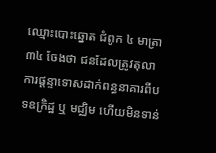ឈ្មោះបោះឆ្នោត ជំពូក ៤ មាត្រា ៣៤ ចែងថា ជនដែលត្រូវតុលាការផ្ដន្ទាទោសដាក់ពន្ធនាគារពីបទឧក្រិដ្ឋ ឬ មជ្ឈិម ហើយមិនទាន់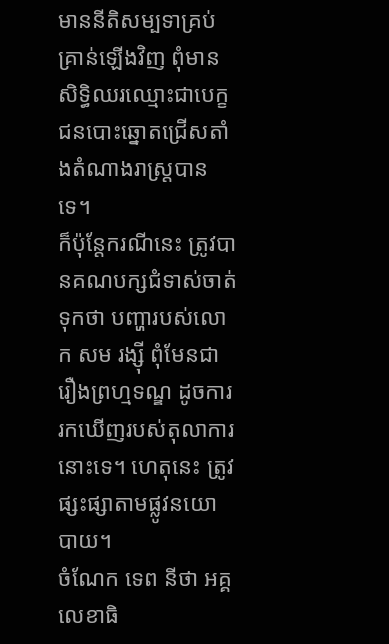មាននីតិសម្បទាគ្រប់គ្រាន់ឡើងវិញ ពុំមានសិទ្ធិឈរឈ្មោះជាបេក្ខជនបោះឆ្នោតជ្រើសតាំងតំណាងរាស្ត្របានទេ។
ក៏ប៉ុន្តែករណីនេះ ត្រូវបានគណបក្សជំទាស់ចាត់ទុកថា បញ្ហារបស់លោក សម រង្ស៊ី ពុំមែនជារឿងព្រហ្មទណ្ឌ ដូចការរកឃើញរបស់តុលាការនោះទេ។ ហេតុនេះ ត្រូវផ្សះផ្សាតាមផ្លូវនយោបាយ។
ចំណែក ទេព នីថា អគ្គលេខាធិ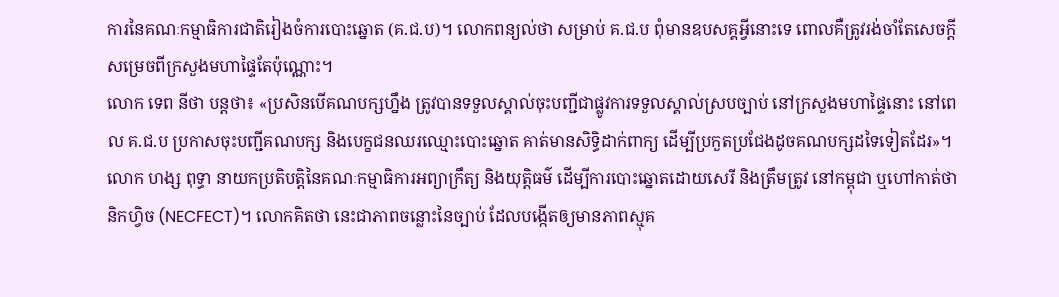ការនៃគណៈកម្មាធិការជាតិរៀងចំការបោះឆ្នោត (គ.ជ.ប)។ លោកពន្យល់ថា សម្រាប់ គ.ជ.ប ពុំមានឧបសគ្គអ្វីនោះទេ ពោលគឺត្រូវរង់ចាំតែសេចក្ដីសម្រេចពីក្រសួងមហាផ្ទៃតែប៉ុណ្ណោះ។
លោក ទេព នីថា បន្តថា៖ «ប្រសិនបើគណបក្សហ្នឹង ត្រូវបានទទួលស្គាល់ចុះបញ្ជីជាផ្លូវការទទួលស្គាល់ស្របច្បាប់ នៅក្រសួងមហាផ្ទៃនោះ នៅពេល គ.ជ.ប ប្រកាសចុះបញ្ជីគណបក្ស និងបេក្ខជនឈរឈ្មោះបោះឆ្នោត គាត់មានសិទ្ធិដាក់ពាក្យ ដើម្បីប្រកួតប្រជែងដូចគណបក្សដទៃទៀតដែរ»។
លោក ហង្ស ពុទ្ធា នាយកប្រតិបត្តិនៃគណៈកម្មាធិការអព្យាក្រឹត្យ និងយុត្តិធម៌ ដើម្បីការបោះឆ្នោតដោយសេរី និងត្រឹមត្រូវ នៅកម្ពុជា ឬហៅកាត់ថា និកហ្វិច (NECFECT)។ លោកគិតថា នេះជាភាពចន្លោះនៃច្បាប់ ដែលបង្កើតឲ្យមានភាពស្មុគ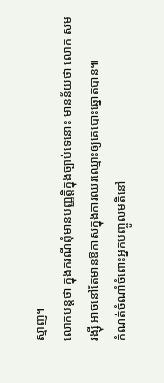ស្មាញ។
លោកបន្តថា ក្នុងករណីពុំមានបញ្ញត្តិក្នុងច្បាប់ទេនោះ មានន័យថា លោក សម រង្ស៊ី អាចនៅតែមានឱកាសក្នុងការឈរឈ្មោះឲ្យគេបោះឆ្នោតបាន៕
កំណត់ចំណាំចំពោះអ្នកបញ្ចូលមតិនៅ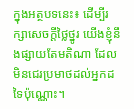ក្នុងអត្ថបទនេះ៖ ដើម្បីរក្សាសេចក្ដីថ្លៃថ្នូរ យើងខ្ញុំនឹងផ្សាយតែមតិណា ដែលមិនជេរប្រមាថដល់អ្នកដទៃប៉ុណ្ណោះ។